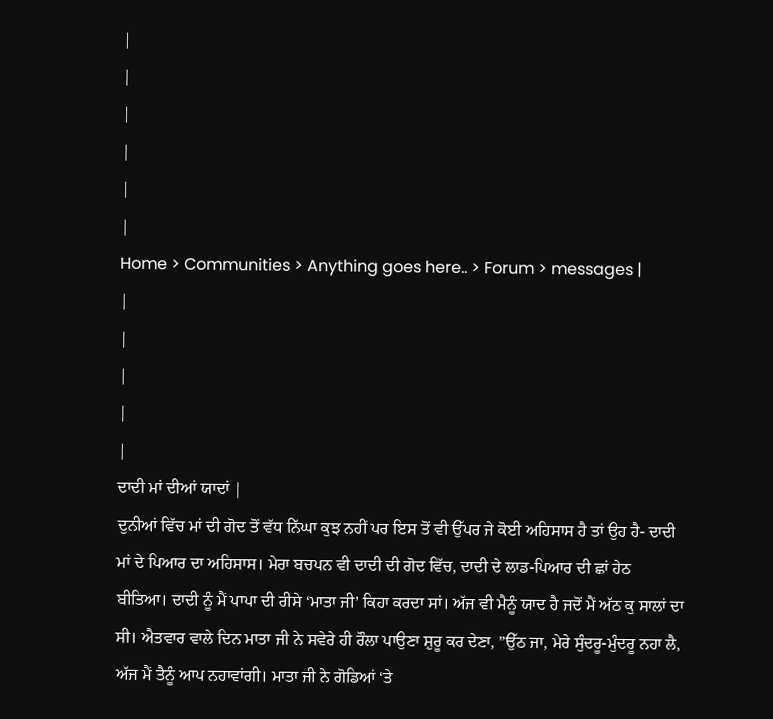|
|
|
|
|
|
Home > Communities > Anything goes here.. > Forum > messages |
|
|
|
|
|
ਦਾਦੀ ਮਾਂ ਦੀਆਂ ਯਾਦਾਂ |
ਦੁਨੀਆਂ ਵਿੱਚ ਮਾਂ ਦੀ ਗੋਦ ਤੋਂ ਵੱਧ ਨਿੱਘਾ ਕੁਝ ਨਹੀਂ ਪਰ ਇਸ ਤੋਂ ਵੀ ਉੱਪਰ ਜੇ ਕੋਈ ਅਹਿਸਾਸ ਹੈ ਤਾਂ ਉਹ ਹੈ- ਦਾਦੀ ਮਾਂ ਦੇ ਪਿਆਰ ਦਾ ਅਹਿਸਾਸ। ਮੇਰਾ ਬਚਪਨ ਵੀ ਦਾਦੀ ਦੀ ਗੋਦ ਵਿੱਚ, ਦਾਦੀ ਦੇ ਲਾਡ-ਪਿਆਰ ਦੀ ਛਾਂ ਹੇਠ ਬੀਤਿਆ। ਦਾਦੀ ਨੂੰ ਮੈਂ ਪਾਪਾ ਦੀ ਰੀਸੇ ‘ਮਾਤਾ ਜੀ’ ਕਿਹਾ ਕਰਦਾ ਸਾਂ। ਅੱਜ ਵੀ ਮੈਨੂੰ ਯਾਦ ਹੈ ਜਦੋਂ ਮੈਂ ਅੱਠ ਕੁ ਸਾਲਾਂ ਦਾ ਸੀ। ਐਤਵਾਰ ਵਾਲੇ ਦਿਨ ਮਾਤਾ ਜੀ ਨੇ ਸਵੇਰੇ ਹੀ ਰੌਲਾ ਪਾਉਣਾ ਸ਼ੁਰੂ ਕਰ ਦੇਣਾ, ”ਉੱਠ ਜਾ, ਮੇਰੇ ਸੁੰਦਰੂ-ਮੁੰਦਰੂ ਨਹਾ ਲੈ, ਅੱਜ ਮੈਂ ਤੈਨੂੰ ਆਪ ਨਹਾਵਾਂਗੀ। ਮਾਤਾ ਜੀ ਨੇ ਗੋਡਿਆਂ ‘ਤੇ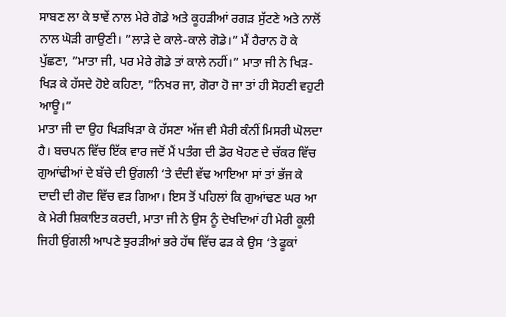ਸਾਬਣ ਲਾ ਕੇ ਝਾਵੇਂ ਨਾਲ ਮੇਰੇ ਗੋਡੇ ਅਤੇ ਕੂਹੜੀਆਂ ਰਗੜ ਸੁੱਟਣੇ ਅਤੇ ਨਾਲੋਂ ਨਾਲ ਘੋੜੀ ਗਾਉਣੀ। ”ਲਾੜੇ ਦੇ ਕਾਲੇ-ਕਾਲੇ ਗੋਡੇ।” ਮੈਂ ਹੈਰਾਨ ਹੋ ਕੇ ਪੁੱਛਣਾ, ”ਮਾਤਾ ਜੀ, ਪਰ ਮੇਰੇ ਗੋਡੇ ਤਾਂ ਕਾਲੇ ਨਹੀਂ।” ਮਾਤਾ ਜੀ ਨੇ ਖਿੜ-ਖਿੜ ਕੇ ਹੱਸਦੇ ਹੋਏ ਕਹਿਣਾ, ”ਨਿਖਰ ਜਾ, ਗੋਰਾ ਹੋ ਜਾ ਤਾਂ ਹੀ ਸੋਹਣੀ ਵਹੁਟੀ ਆਊ।”
ਮਾਤਾ ਜੀ ਦਾ ਉਹ ਖਿੜਖਿੜਾ ਕੇ ਹੱਸਣਾ ਅੱਜ ਵੀ ਮੈਰੀ ਕੰਨੀਂ ਮਿਸਰੀ ਘੋਲਦਾ ਹੈ। ਬਚਪਨ ਵਿੱਚ ਇੱਕ ਵਾਰ ਜਦੋਂ ਮੈਂ ਪਤੰਗ ਦੀ ਡੋਰ ਖੋਹਣ ਦੇ ਚੱਕਰ ਵਿੱਚ ਗੁਆਂਢੀਆਂ ਦੇ ਬੱਚੇ ਦੀ ਉਂਗਲੀ ‘ਤੇ ਦੰਦੀ ਵੱਢ ਆਇਆ ਸਾਂ ਤਾਂ ਭੱਜ ਕੇ ਦਾਦੀ ਦੀ ਗੋਦ ਵਿੱਚ ਵੜ ਗਿਆ। ਇਸ ਤੋਂ ਪਹਿਲਾਂ ਕਿ ਗੁਆਂਢਣ ਘਰ ਆ ਕੇ ਮੇਰੀ ਸ਼ਿਕਾਇਤ ਕਰਦੀ, ਮਾਤਾ ਜੀ ਨੇ ਉਸ ਨੂੰ ਦੇਖਦਿਆਂ ਹੀ ਮੇਰੀ ਕੂਲੀ ਜਿਹੀ ਉਂਗਲੀ ਆਪਣੇ ਝੁਰੜੀਆਂ ਭਰੇ ਹੱਥ ਵਿੱਚ ਫੜ ਕੇ ਉਸ ‘ਤੇ ਫੂਕਾਂ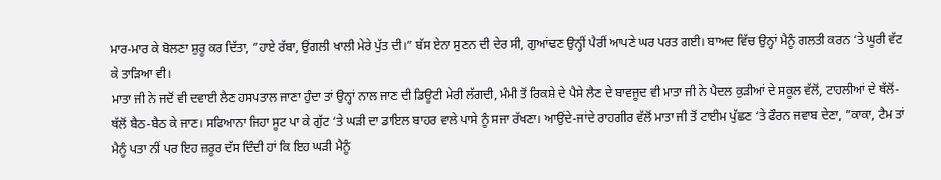ਮਾਰ-ਮਾਰ ਕੇ ਬੋਲਣਾ ਸ਼ੁਰੂ ਕਰ ਦਿੱਤਾ, ”ਹਾਏ ਰੱਬਾ, ਉਂਗਲੀ ਖਾਲੀ ਮੇਰੇ ਪੁੱਤ ਦੀ।” ਬੱਸ ਏਨਾ ਸੁਣਨ ਦੀ ਦੇਰ ਸੀ, ਗੁਆਂਢਣ ਉਨ੍ਹੀਂ ਪੈਰੀਂ ਆਪਣੇ ਘਰ ਪਰਤ ਗਈ। ਬਾਅਦ ਵਿੱਚ ਉਨ੍ਹਾਂ ਮੈਨੂੰ ਗਲਤੀ ਕਰਨ ‘ਤੇ ਘੂਰੀ ਵੱਟ ਕੇ ਤਾੜਿਆ ਵੀ।
ਮਾਤਾ ਜੀ ਨੇ ਜਦੋਂ ਵੀ ਦਵਾਈ ਲੈਣ ਹਸਪਤਾਲ ਜਾਣਾ ਹੁੰਦਾ ਤਾਂ ਉਨ੍ਹਾਂ ਨਾਲ ਜਾਣ ਦੀ ਡਿਊਟੀ ਮੇਰੀ ਲੱਗਦੀ, ਮੰਮੀ ਤੋਂ ਰਿਕਸ਼ੇ ਦੇ ਪੈਸੇ ਲੈਣ ਦੇ ਬਾਵਜੂਦ ਵੀ ਮਾਤਾ ਜੀ ਨੇ ਪੈਦਲ ਕੁੜੀਆਂ ਦੇ ਸਕੂਲ ਵੱਲੋਂ, ਟਾਹਲੀਆਂ ਦੇ ਥੱਲੋਂ-ਥੱਲੋਂ ਬੈਠ-ਬੈਠ ਕੇ ਜਾਣ। ਸਫਿਆਨਾ ਜਿਹਾ ਸੂਟ ਪਾ ਕੇ ਗੁੱਟ ‘ਤੇ ਘੜੀ ਦਾ ਡਾਇਲ ਬਾਹਰ ਵਾਲੇ ਪਾਸੇ ਨੂੰ ਸਜਾ ਰੱਖਣਾ। ਆਉਂਦੇ-ਜਾਂਦੇ ਰਾਹਗੀਰ ਵੱਲੋਂ ਮਾਤਾ ਜੀ ਤੋਂ ਟਾਈਮ ਪੁੱਛਣ ‘ਤੇ ਫੌਰਨ ਜਵਾਬ ਦੇਣਾ, ”ਕਾਕਾ, ਟੈਮ ਤਾਂ ਮੈਨੂੰ ਪਤਾ ਨੀਂ ਪਰ ਇਹ ਜ਼ਰੂਰ ਦੱਸ ਦਿੰਦੀ ਹਾਂ ਕਿ ਇਹ ਘੜੀ ਮੈਨੂੰ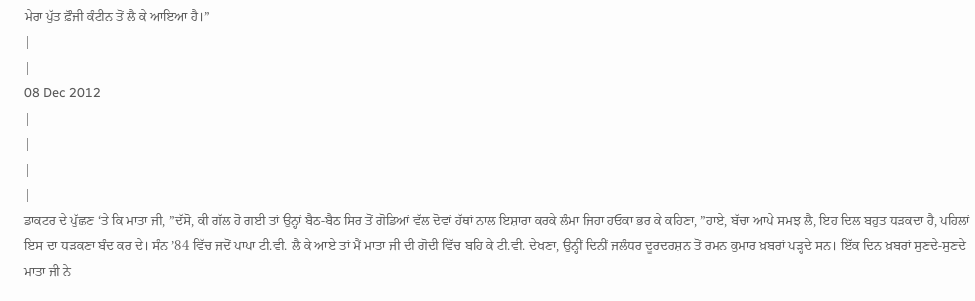ਮੇਰਾ ਪੁੱਤ ਫ਼ੌਜੀ ਕੰਟੀਨ ਤੋਂ ਲੈ ਕੇ ਆਇਆ ਹੈ।”
|
|
08 Dec 2012
|
|
|
|
ਡਾਕਟਰ ਦੇ ਪੁੱਛਣ ‘ਤੇ ਕਿ ਮਾਤਾ ਜੀ, ”ਦੱਸੋ, ਕੀ ਗੱਲ ਹੋ ਗਈ ਤਾਂ ਉਨ੍ਹਾਂ ਬੈਠ-ਬੈਠ ਸਿਰ ਤੋਂ ਗੋਡਿਆਂ ਵੱਲ ਦੋਵਾਂ ਹੱਥਾਂ ਨਾਲ ਇਸ਼ਾਰਾ ਕਰਕੇ ਲੰਮਾ ਜਿਹਾ ਹਓਕਾ ਭਰ ਕੇ ਕਹਿਣਾ, ”ਹਾਏ, ਬੱਚਾ ਆਪੇ ਸਮਝ ਲੈ, ਇਹ ਦਿਲ ਬਹੁਤ ਧੜਕਦਾ ਹੈ, ਪਹਿਲਾਂ ਇਸ ਦਾ ਧੜਕਣਾ ਬੰਦ ਕਰ ਦੇ। ਸੰਨ ’84 ਵਿੱਚ ਜਦੋਂ ਪਾਪਾ ਟੀ.ਵੀ. ਲੈ ਕੇ ਆਏ ਤਾਂ ਮੈਂ ਮਾਤਾ ਜੀ ਦੀ ਗੋਦੀ ਵਿੱਚ ਬਹਿ ਕੇ ਟੀ.ਵੀ. ਦੇਖਣਾ, ਉਨ੍ਹੀਂ ਦਿਨੀਂ ਜਲੰਧਰ ਦੂਰਦਰਸ਼ਨ ਤੋਂ ਰਮਨ ਕੁਮਾਰ ਖ਼ਬਰਾਂ ਪੜ੍ਹਦੇ ਸਨ। ਇੱਕ ਦਿਨ ਖ਼ਬਰਾਂ ਸੁਣਦੇ-ਸੁਣਦੇ ਮਾਤਾ ਜੀ ਨੇ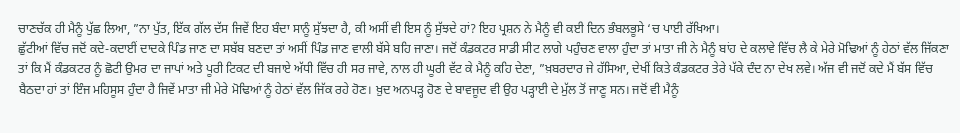ਚਾਣਚੱਕ ਹੀ ਮੈਨੂੰ ਪੁੱਛ ਲਿਆ, ”ਨਾ ਪੁੱਤ, ਇੱਕ ਗੱਲ ਦੱਸ ਜਿਵੇਂ ਇਹ ਬੰਦਾ ਸਾਨੂੰ ਸੁੱਝਦਾ ਹੈ, ਕੀ ਅਸੀਂ ਵੀ ਇਸ ਨੂੰ ਸੁੱਝਦੇ ਹਾਂ? ਇਹ ਪ੍ਰਸ਼ਨ ਨੇ ਮੈਨੂੰ ਵੀ ਕਈ ਦਿਨ ਭੰਬਲਭੂਸੇ ‘ਚ ਪਾਈ ਰੱਖਿਆ।
ਛੁੱਟੀਆਂ ਵਿੱਚ ਜਦੋਂ ਕਦੇ-ਕਦਾਈਂ ਦਾਦਕੇ ਪਿੰਡ ਜਾਣ ਦਾ ਸਬੱਬ ਬਣਦਾ ਤਾਂ ਅਸੀਂ ਪਿੰਡ ਜਾਣ ਵਾਲੀ ਬੱਸੇ ਬਹਿ ਜਾਣਾ। ਜਦੋਂ ਕੰਡਕਟਰ ਸਾਡੀ ਸੀਟ ਲਾਗੇ ਪਹੁੰਚਣ ਵਾਲਾ ਹੁੰਦਾ ਤਾਂ ਮਾਤਾ ਜੀ ਨੇ ਮੈਨੂੰ ਬਾਂਹ ਦੇ ਕਲਾਵੇ ਵਿੱਚ ਲੈ ਕੇ ਮੇਰੇ ਮੋਢਿਆਂ ਨੂੰ ਹੇਠਾਂ ਵੱਲ ਜਿੱਕਣਾ ਤਾਂ ਕਿ ਮੈਂ ਕੰਡਕਟਰ ਨੂੰ ਛੋਟੀ ਉਮਰ ਦਾ ਜਾਪਾਂ ਅਤੇ ਪੂਰੀ ਟਿਕਟ ਦੀ ਬਜਾਏ ਅੱਧੀ ਵਿੱਚ ਹੀ ਸਰ ਜਾਵੇ, ਨਾਲ ਹੀ ਘੂਰੀ ਵੱਟ ਕੇ ਮੈਨੂੰ ਕਹਿ ਦੇਣਾ, ”ਖ਼ਬਰਦਾਰ ਜੇ ਹੱਸਿਆ, ਦੇਖੀਂ ਕਿਤੇ ਕੰਡਕਟਰ ਤੇਰੇ ਪੱਕੇ ਦੰਦ ਨਾ ਦੇਖ ਲਵੇ। ਅੱਜ ਵੀ ਜਦੋਂ ਕਦੇ ਮੈਂ ਬੱਸ ਵਿੱਚ ਬੈਠਦਾ ਹਾਂ ਤਾਂ ਇੰਜ ਮਹਿਸੂਸ ਹੁੰਦਾ ਹੈ ਜਿਵੇਂ ਮਾਤਾ ਜੀ ਮੇਰੇ ਮੋਢਿਆਂ ਨੂੰ ਹੇਠਾਂ ਵੱਲ ਜਿੱਕ ਰਹੇ ਹੋਣ। ਖ਼ੁਦ ਅਨਪੜ੍ਹ ਹੋਣ ਦੇ ਬਾਵਜੂਦ ਵੀ ਉਹ ਪੜ੍ਹਾਈ ਦੇ ਮੁੱਲ ਤੋਂ ਜਾਣੂ ਸਨ। ਜਦੋਂ ਵੀ ਮੈਨੂੰ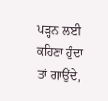ਪੜ੍ਹਨ ਲਈ ਕਹਿਣਾ ਹੁੰਦਾ ਤਾਂ ਗਾਉਂਦੇ,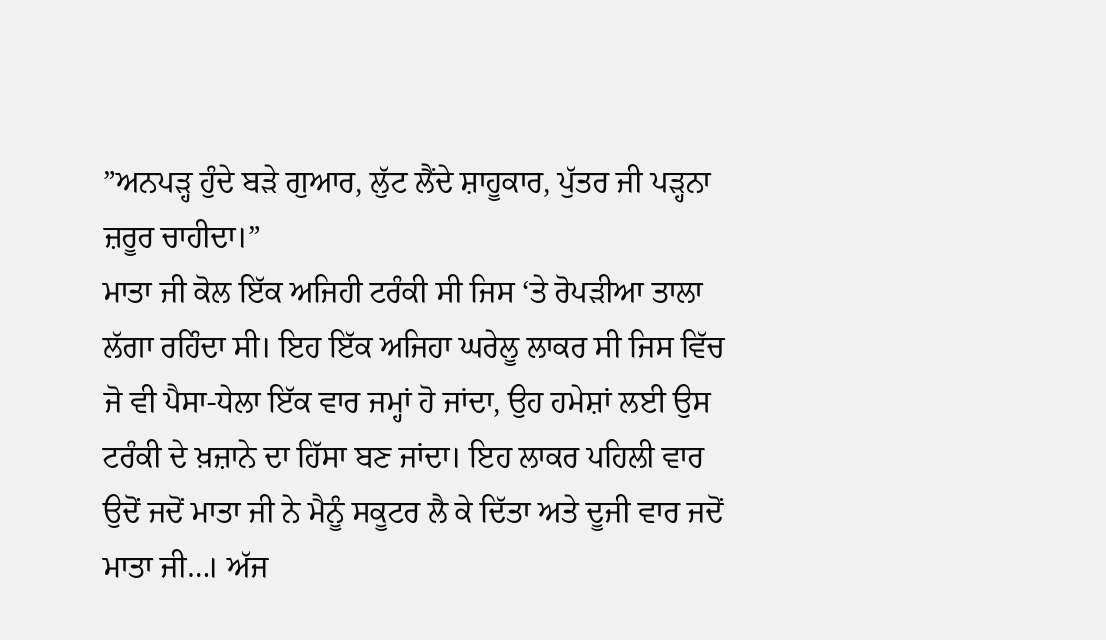”ਅਨਪੜ੍ਹ ਹੁੰਦੇ ਬੜੇ ਗੁਆਰ, ਲੁੱਟ ਲੈਂਦੇ ਸ਼ਾਹੂਕਾਰ, ਪੁੱਤਰ ਜੀ ਪੜ੍ਹਨਾ ਜ਼ਰੂਰ ਚਾਹੀਦਾ।”
ਮਾਤਾ ਜੀ ਕੋਲ ਇੱਕ ਅਜਿਹੀ ਟਰੰਕੀ ਸੀ ਜਿਸ ‘ਤੇ ਰੋਪੜੀਆ ਤਾਲਾ ਲੱਗਾ ਰਹਿੰਦਾ ਸੀ। ਇਹ ਇੱਕ ਅਜਿਹਾ ਘਰੇਲੂ ਲਾਕਰ ਸੀ ਜਿਸ ਵਿੱਚ ਜੋ ਵੀ ਪੈਸਾ-ਧੇਲਾ ਇੱਕ ਵਾਰ ਜਮ੍ਹਾਂ ਹੋ ਜਾਂਦਾ, ਉਹ ਹਮੇਸ਼ਾਂ ਲਈ ਉਸ ਟਰੰਕੀ ਦੇ ਖ਼ਜ਼ਾਨੇ ਦਾ ਹਿੱਸਾ ਬਣ ਜਾਂਦਾ। ਇਹ ਲਾਕਰ ਪਹਿਲੀ ਵਾਰ ਉਦੋਂ ਜਦੋਂ ਮਾਤਾ ਜੀ ਨੇ ਮੈਨੂੰ ਸਕੂਟਰ ਲੈ ਕੇ ਦਿੱਤਾ ਅਤੇ ਦੂਜੀ ਵਾਰ ਜਦੋਂ ਮਾਤਾ ਜੀ…। ਅੱਜ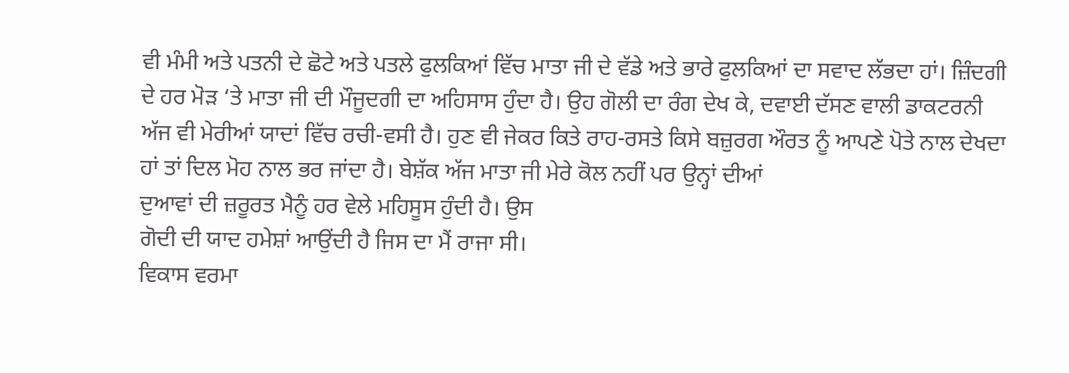ਵੀ ਮੰਮੀ ਅਤੇ ਪਤਨੀ ਦੇ ਛੋਟੇ ਅਤੇ ਪਤਲੇ ਫੁਲਕਿਆਂ ਵਿੱਚ ਮਾਤਾ ਜੀ ਦੇ ਵੱਡੇ ਅਤੇ ਭਾਰੇ ਫੁਲਕਿਆਂ ਦਾ ਸਵਾਦ ਲੱਭਦਾ ਹਾਂ। ਜ਼ਿੰਦਗੀ ਦੇ ਹਰ ਮੋੜ ‘ਤੇ ਮਾਤਾ ਜੀ ਦੀ ਮੌਜੂਦਗੀ ਦਾ ਅਹਿਸਾਸ ਹੁੰਦਾ ਹੈ। ਉਹ ਗੋਲੀ ਦਾ ਰੰਗ ਦੇਖ ਕੇ, ਦਵਾਈ ਦੱਸਣ ਵਾਲੀ ਡਾਕਟਰਨੀ ਅੱਜ ਵੀ ਮੇਰੀਆਂ ਯਾਦਾਂ ਵਿੱਚ ਰਚੀ-ਵਸੀ ਹੈ। ਹੁਣ ਵੀ ਜੇਕਰ ਕਿਤੇ ਰਾਹ-ਰਸਤੇ ਕਿਸੇ ਬਜ਼ੁਰਗ ਔਰਤ ਨੂੰ ਆਪਣੇ ਪੋਤੇ ਨਾਲ ਦੇਖਦਾ ਹਾਂ ਤਾਂ ਦਿਲ ਮੋਹ ਨਾਲ ਭਰ ਜਾਂਦਾ ਹੈ। ਬੇਸ਼ੱਕ ਅੱਜ ਮਾਤਾ ਜੀ ਮੇਰੇ ਕੋਲ ਨਹੀਂ ਪਰ ਉਨ੍ਹਾਂ ਦੀਆਂ
ਦੁਆਵਾਂ ਦੀ ਜ਼ਰੂਰਤ ਮੈਨੂੰ ਹਰ ਵੇਲੇ ਮਹਿਸੂਸ ਹੁੰਦੀ ਹੈ। ਉਸ
ਗੋਦੀ ਦੀ ਯਾਦ ਹਮੇਸ਼ਾਂ ਆਉਂਦੀ ਹੈ ਜਿਸ ਦਾ ਮੈਂ ਰਾਜਾ ਸੀ।
ਵਿਕਾਸ ਵਰਮਾ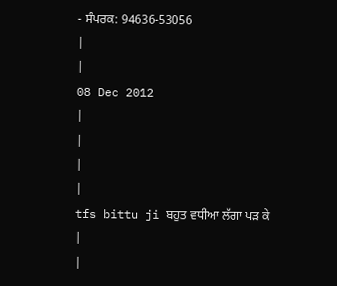- ਸੰਪਰਕ: 94636-53056
|
|
08 Dec 2012
|
|
|
|
tfs bittu ji ਬਹੁਤ ਵਧੀਆ ਲੱਗਾ ਪੜ ਕੇ
|
|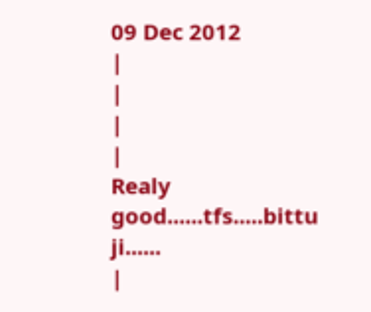09 Dec 2012
|
|
|
|
Realy good......tfs.....bittu ji......
|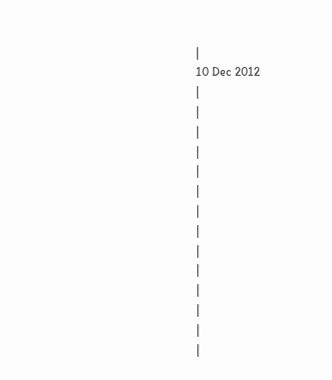|
10 Dec 2012
|
|
|
|
|
|
|
|
|
|
|
|
|
|